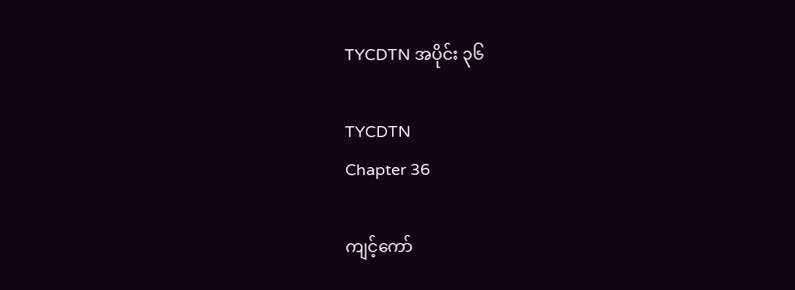TYCDTN အပိုင်း ၃၆

TYCDTN
Chapter 36

ကျင့်ကော်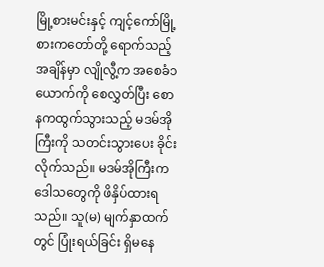မြို့စားမင်းနှင့် ကျင့်ကော်မြို့စားကတော်တို့ ရောက်သည့်အချိန်မှာ လျိုလွီ့က အစေခံ၁ယောက်ကို စေလွှတ်ပြီး စောနကထွက်သွားသည့် မဒမ်အိုကြီးကို သတင်းသွားပေး ခိုင်းလိုက်သည်။ မဒမ်အိုကြီးက ဒေါသတွေကို ဖိနှိပ်ထားရသည်။ သူ(မ) မျက်နှာထက်တွင် ပြုံးရယ်ခြင်း ရှိမနေ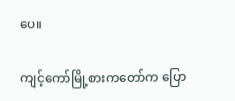ပေ။

ကျင့်ကော်မြို့စားကတော်က ပြော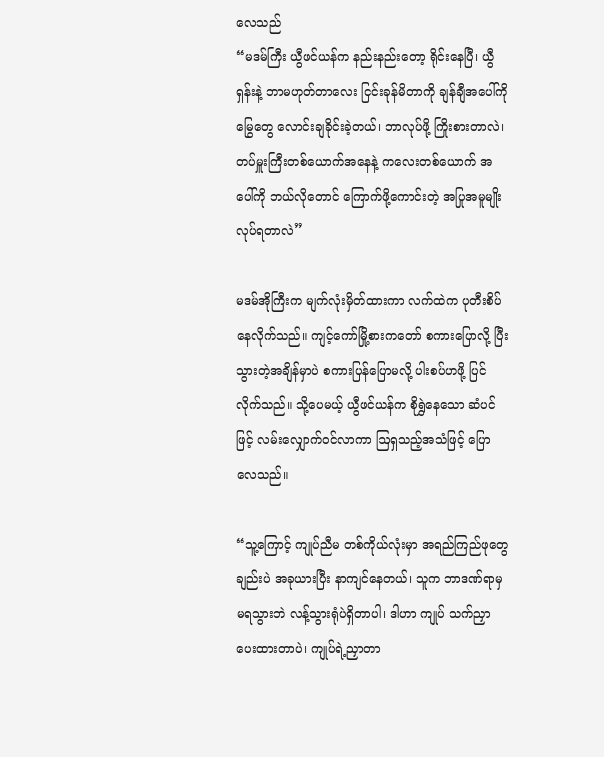လေသည်
“မဒမ်ကြီး ယွီဖင်ယန်က နည်းနည်းတော့ ရိုင်းနေပြီ၊ ယွီရှန်းနဲ့ ဘာမဟုတ်တာလေး ငြင်းခုန်မိတာကို ချန်ချီအပေါ်ကို မြွေတွေ လောင်းချခိုင်းခဲ့တယ်၊ ဘာလုပ်ဖို့ ကြိုးစားတာလဲ၊ တပ်မှူးကြီးတစ်ယောက်အနေနဲ့ ကလေးတစ်ယောက် အပေါ်ကို ဘယ်လိုတောင် ကြောက်ဖို့ကောင်းတဲ့ အပြုအမူမျိုး လုပ်ရတာလဲ”

မဒမ်အိုကြီးက မျက်လုံးမှိတ်ထားကာ လက်ထဲက ပုတီးစိပ်နေလိုက်သည်။ ကျင့်ကော်မြို့စားကတော် စကားပြောလို့ ပြီးသွားတဲ့အချိန်မှာပဲ စကားပြန်ပြောမလို့ ပါးစပ်ဟဖို့ ပြင်လိုက်သည်။ သို့ပေမယ့် ယွီဖင်ယန်က စိုရွှဲနေသော ဆံပင်ဖြင့် လမ်းလျှောက်ဝင်လာကာ ဩရှသည့်အသံဖြင့် ပြောလေသည်။

“သူ့ကြောင့် ကျုပ်ညီမ တစ်ကိုယ်လုံးမှာ အရည်ကြည်ဖုတွေချည်းပဲ အခုယားပြီး နာကျင်နေတယ်၊ သူက ဘာဒဏ်ရာမှမရသွားဘဲ လန့်သွားရုံပဲရှိတာပါ၊ ဒါဟာ ကျုပ် သက်ညှာ ပေးထားတာပဲ၊ ကျုပ်ရဲ့ညှာတာ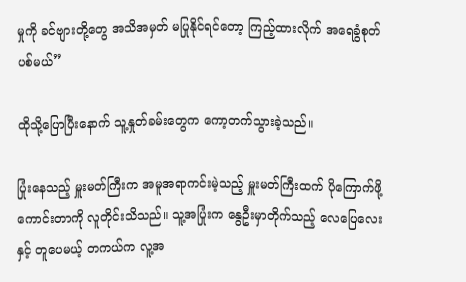မှုကို ခင်ဗျားတို့တွေ အသိအမှတ် မပြုနိုင်ရင်တော့ ကြည့်ထားလိုက် အရေခွံစုတ်ပစ်မယ်”

ထိုသို့ပြောပြီးနောက် သူ့နှုတ်ခမ်းတွေက ကော့တက်သွားခဲ့သည်။

ပြုံးနေသည့် မှူးမတ်ကြီးက အမူအရာကင်းမဲ့သည့် မှူးမတ်ကြီးထက် ပိုကြောက်ဖို့ ကောင်းတာကို လူတိုင်းသိသည်။ သူ့အပြုံးက နွေဦးမှာတိုက်သည့် လေပြေလေးနှင့် တူပေမယ့် တကယ်က လူ့အ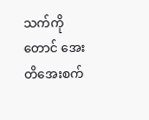သက်ကိုတောင် အေးတိအေးစက်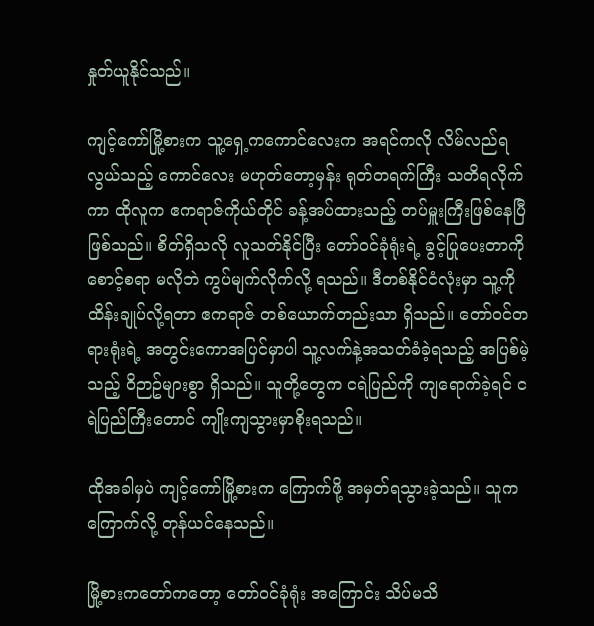နှုတ်ယူနိုင်သည်။

ကျင့်ကော်မြို့စားက သူ့ရှေ့ကကောင်လေးက အရင်ကလို လိမ်လည်ရလွယ်သည့် ကောင်လေး မဟုတ်တော့မှန်း ရုတ်တရက်ကြီး သတိရလိုက်ကာ ထိုလူက ဧကရာဇ်ကိုယ်တိုင် ခန့်အပ်ထားသည့် တပ်မှူးကြီးဖြစ်နေပြီ ဖြစ်သည်။ စိတ်ရှိသလို လူသတ်နိုင်ပြီး တော်ဝင်ခုံရုံးရဲ့ ခွင့်ပြုပေးတာကို စောင့်စရာ မလိုဘဲ ကွပ်မျက်လိုက်လို့ ရသည်။ ဒီတစ်နိုင်ငံလုံးမှာ သူ့ကို ထိန်းချုပ်လို့ရတာ ဧကရာဇ် တစ်ယောက်တည်းသာ ရှိသည်။ တော်ဝင်တရားရုံးရဲ့ အတွင်းကောအပြင်မှာပါ သူ့လက်နဲ့အသတ်ခံခဲ့ရသည့် အပြစ်မဲ့သည့် ဝိဉာဥ်များစွာ ရှိသည်။ သူတို့တွေက ငရဲပြည်ကို ကျရောက်ခဲ့ရင် ငရဲပြည်ကြီးတောင် ကျိုးကျသွားမှာစိုးရသည်။

ထိုအခါမှပဲ ကျင့်ကော်မြို့စားက ကြောက်ဖို့ အမှတ်ရသွားခဲ့သည်။ သူက ကြောက်လို့ တုန်ယင်နေသည်။

မြို့စားကတော်ကတော့ တော်ဝင်ခုံရုံး အကြောင်း သိပ်မသိ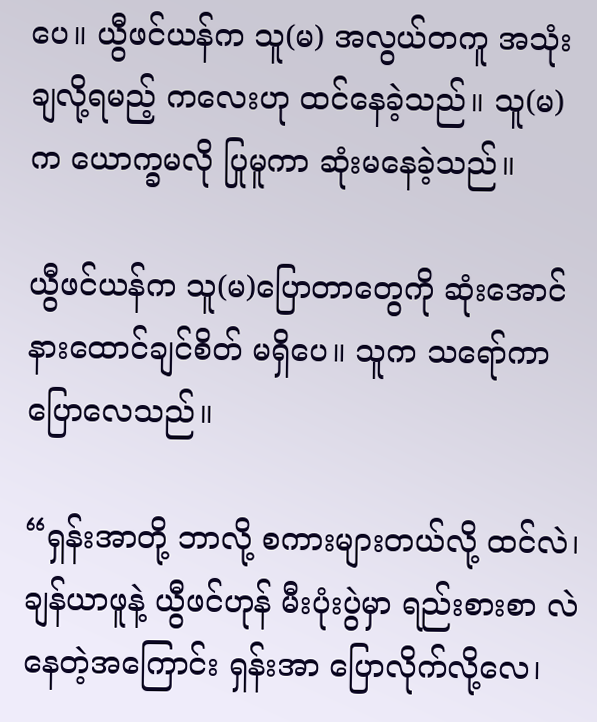ပေ။ ယွီဖင်ယန်က သူ(မ) အလွယ်တကူ အသုံးချလို့ရမည့် ကလေးဟု ထင်နေခဲ့သည်။ သူ(မ)က ယောက္ခမလို ပြုမူကာ ဆုံးမနေခဲ့သည်။

ယွီဖင်ယန်က သူ(မ)ပြောတာတွေကို ဆုံးအောင်နားထောင်ချင်စိတ် မရှိပေ။ သူက သရော်ကာ ပြောလေသည်။

“ရှန်းအာတို့ ဘာလို့ စကားများတယ်လို့ ထင်လဲ၊ ချန်ယာဖူနဲ့ ယွီဖင်ဟုန် မီးပုံးပွဲမှာ ရည်းစားစာ လဲနေတဲ့အကြောင်း ရှန်းအာ ပြောလိုက်လို့လေ၊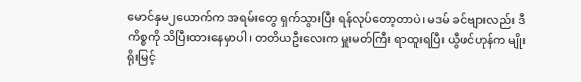မောင်နှမ၂ယောက်က အရမ်းတွေ ရှက်သွားပြီး ရန်လုပ်တော့တာပဲ၊ မဒမ် ခင်ဗျားလည်း ဒီကိစ္စကို သိပြီးထားနေမှာပါ၊ တတိယဦးလေးက မှူးမတ်ကြီး ရာထူးရပြီး ယွီဖင်ဟုန်က မျိုးရိုးမြင့်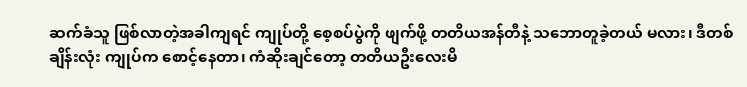ဆက်ခံသူ ဖြစ်လာတဲ့အခါကျရင် ကျုပ်တို့ စေ့စပ်ပွဲကို ဖျက်ဖို့ တတိယအန်တီနဲ့ သဘောတူခဲ့တယ် မလား၊ ဒီတစ်ချိန်းလုံး ကျုပ်က စောင့်နေတာ၊ ကံဆိုးချင်တော့ တတိယဦးလေးမိ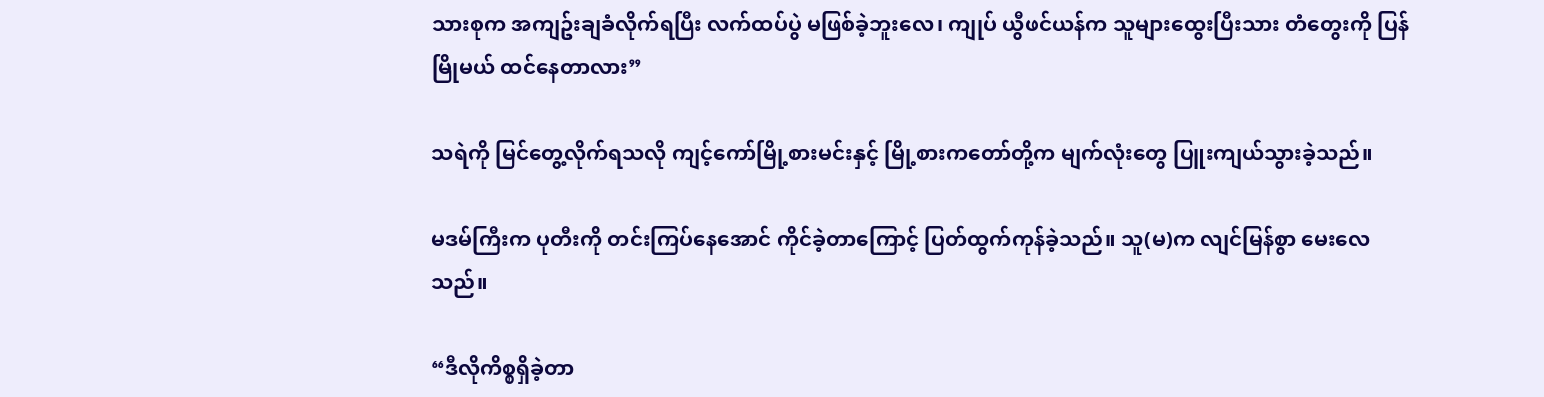သားစုက အကျဥ်းချခံလိုက်ရပြီး လက်ထပ်ပွဲ မဖြစ်ခဲ့ဘူးလေ၊ ကျုပ် ယွီဖင်ယန်က သူများထွေးပြီးသား တံတွေးကို ပြန်မြိုမယ် ထင်နေတာလား”

သရဲကို မြင်တွေ့လိုက်ရသလို ကျင့်ကော်မြို့စားမင်းနှင့် မြို့စားကတော်တို့က မျက်လုံးတွေ ပြူးကျယ်သွားခဲ့သည်။

မဒမ်ကြီးက ပုတီးကို တင်းကြပ်နေအောင် ကိုင်ခဲ့တာကြောင့် ပြတ်ထွက်ကုန်ခဲ့သည်။ သူ(မ)က လျင်မြန်စွာ မေးလေသည်။

“ဒီလိုကိစ္စရှိခဲ့တာ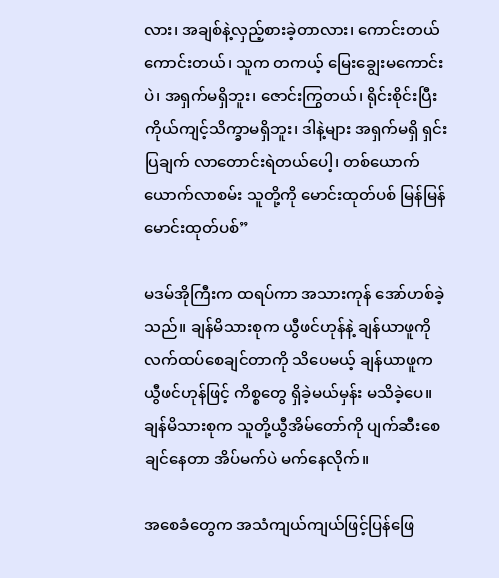လား၊ အချစ်နဲ့လှည့်စားခဲ့တာလား၊ ကောင်းတယ် ကောင်းတယ်၊ သူက တကယ့် မြေးချွေးမကောင်းပဲ၊ အရှက်မရှိဘူး၊ ဇောင်းကြွတယ်၊ ရိုင်းစိုင်းပြီး ကိုယ်ကျင့်သိက္ခာမရှိဘူး၊ ဒါနဲ့များ အရှက်မရှိ ရှင်းပြချက် လာတောင်းရဲတယ်ပေါ့၊ တစ်ယောက် ယောက်လာစမ်း သူတို့ကို မောင်းထုတ်ပစ် မြန်မြန် မောင်းထုတ်ပစ်”

မဒမ်အိုကြီးက ထရပ်ကာ အသားကုန် အော်ဟစ်ခဲ့သည်။ ချန်မိသားစုက ယွီဖင်ဟုန်နဲ့ ချန်ယာဖူကို လက်ထပ်စေချင်တာကို သိပေမယ့် ချန်ယာဖူက ယွီဖင်ဟုန်ဖြင့် ကိစ္စတွေ ရှိခဲ့မယ်မှန်း မသိခဲ့ပေ။ ချန်မိသားစုက သူတို့ယွီအိမ်တော်ကို ပျက်ဆီးစေချင်နေတာ အိပ်မက်ပဲ မက်နေလိုက်။

အစေခံတွေက အသံကျယ်ကျယ်ဖြင့်ပြန်ဖြေ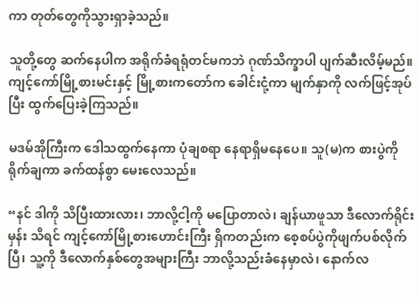ကာ တုတ်တွေကိုသွားရှာခဲ့သည်။

သူတို့တွေ ဆက်နေပါက အရိုက်ခံရရုံတင်မကဘဲ ဂုဏ်သိက္ခာပါ ပျက်ဆီးလိမ့်မည်။ ကျင့်ကော်မြို့စားမင်းနှင့် မြို့စားကတော်က ခေါင်းငုံ့ကာ မျက်နှာကို လက်ဖြင့်အုပ်ပြီး ထွက်ပြေးခဲ့ကြသည်။

မဒမ်အိုကြီးက ဒေါသထွက်နေကာ ပုံချစရာ နေရာရှိမနေပေ။ သူ(မ)က စားပွဲကို ရိုက်ချကာ ခက်ထန်စွာ မေးလေသည်။

“နင် ဒါကို သိပြီးထားလား၊ ဘာလို့ငါ့ကို မပြောတာလဲ၊ ချန်ယာဖူသာ ဒီလောက်ရိုင်းမှန်း သိရင် ကျင့်ကော်မြို့စားဟောင်းကြီး ရှိကတည်းက စေ့စပ်ပွဲကိုဖျက်ပစ်လိုက်ပြီ၊ သူ့ကို ဒီလောက်နှစ်တွေအများကြီး ဘာလို့သည်းခံနေမှာလဲ၊ နောက်လ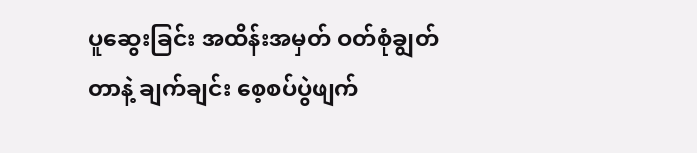ပူဆွေးခြင်း အထိန်းအမှတ် ဝတ်စုံချွတ်တာနဲ့ ချက်ချင်း စေ့စပ်ပွဲဖျက်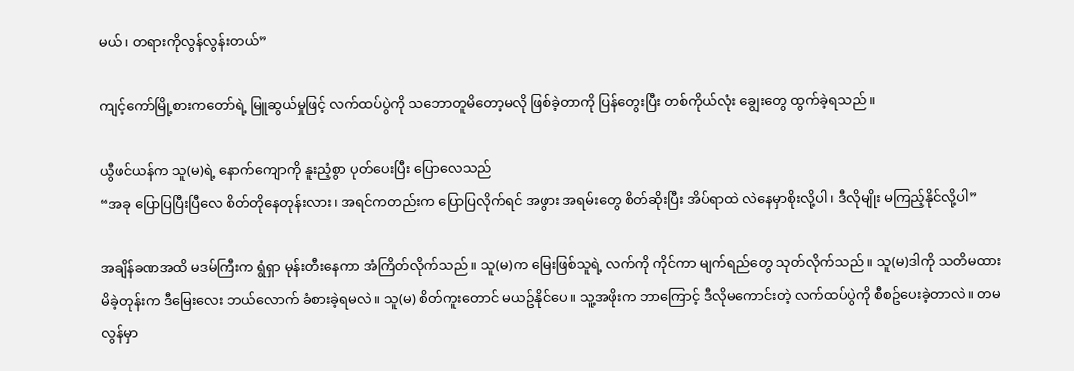မယ်၊ တရားကိုလွန်လွန်းတယ်”

ကျင့်ကော်မြို့စားကတော်ရဲ့ မြူဆွယ်မှုဖြင့် လက်ထပ်ပွဲကို သဘောတူမိတော့မလို ဖြစ်ခဲ့တာကို ပြန်တွေးပြီး တစ်ကိုယ်လုံး ချွေးတွေ ထွက်ခဲ့ရသည်။

ယွီဖင်ယန်က သူ(မ)ရဲ့ နောက်ကျောကို နူးညံ့စွာ ပုတ်ပေးပြီး ပြောလေသည်
“အခု ပြောပြပြီးပြီလေ စိတ်တိုနေတုန်းလား၊ အရင်ကတည်းက ပြောပြလိုက်ရင် အဖွား အရမ်းတွေ စိတ်ဆိုးပြီး အိပ်ရာထဲ လဲနေမှာစိုးလို့ပါ၊ ဒီလိုမျိုး မကြည့်နိုင်လို့ပါ”

အချိန်ခဏအထိ မဒမ်ကြီးက ရွံရှာ မုန်းတီးနေကာ အံကြိတ်လိုက်သည်။ သူ(မ)က မြေးဖြစ်သူရဲ့ လက်ကို ကိုင်ကာ မျက်ရည်တွေ သုတ်လိုက်သည်။ သူ(မ)ဒါကို သတိမထားမိခဲ့တုန်းက ဒီမြေးလေး ဘယ်လောက် ခံစားခဲ့ရမလဲ။ သူ(မ) စိတ်ကူးတောင် မယဥ်နိုင်ပေ။ သူ့အဖိုးက ဘာကြောင့် ဒီလိုမကောင်းတဲ့ လက်ထပ်ပွဲကို စီစဥ်ပေးခဲ့တာလဲ။ တမလွန်မှာ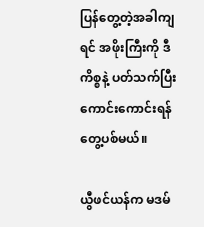ပြန်တွေ့တဲ့အခါကျရင် အဖိုးကြီးကို ဒီကိစ္စနဲ့ ပတ်သက်ပြီး ကောင်းကောင်းရန်တွေ့ပစ်မယ်။

ယွီဖင်ယန်က မဒမ်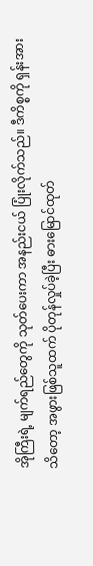အိုကြီးရဲ့ မျက်ရည်တွေကို သုတ်ပေးကာ အနည်းငယ် ပြုံးလိုက်သည်။ ဒီကိစ္စကို ရှန်းအားသိတော့ အဖွားဖြစ်သူထက် ပိုတုန်လှုပ်ခဲ့ပြီး ဓားမြောင်ထုတ်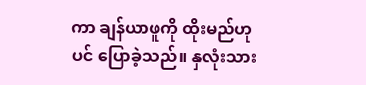ကာ ချန်ယာဖူကို ထိုးမည်ဟုပင် ပြောခဲ့သည်။ နှလုံးသား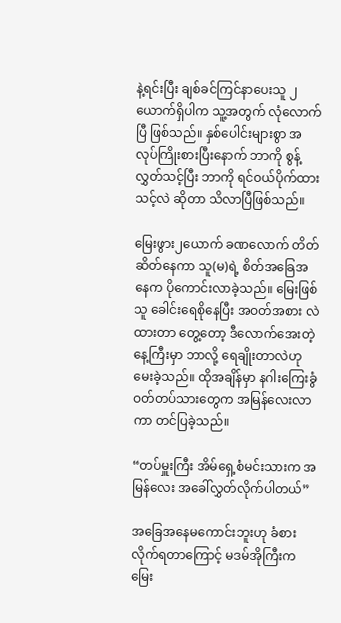နဲ့ရင်းပြီး ချစ်ခင်ကြင်နာပေးသူ ၂ယောက်ရှိပါက သူ့အတွက် လုံလောက်ပြီ ဖြစ်သည်။ နှစ်ပေါင်းများစွာ အလုပ်ကြိုးစားပြီးနောက် ဘာကို စွန့်လွှတ်သင့်ပြီး ဘာကို ရင်ဝယ်ပိုက်ထားသင့်လဲ ဆိုတာ သိလာပြီဖြစ်သည်။

မြေးဖွား၂ယောက် ခဏလောက် တိတ်ဆိတ်နေကာ သူ(မ)ရဲ့ စိတ်အခြေအနေက ပိုကောင်းလာခဲ့သည်။ မြေးဖြစ်သူ ခေါင်းရေစိုနေပြီး အဝတ်အစား လဲထားတာ တွေ့တော့ ဒီလောက်အေးတဲ့ နေ့ကြီးမှာ ဘာလို့ ရေချိုးတာလဲဟု မေးခဲ့သည်။ ထိုအချိန်မှာ နဂါးကြေးခွံဝတ်တပ်သားတွေက အမြန်လေးလာကာ တင်ပြခဲ့သည်။

“တပ်မှူးကြီး အိမ်ရှေ့စံမင်းသားက အမြန်လေး အခေါ်လွှတ်လိုက်ပါတယ်”

အခြေအနေမကောင်းဘူးဟု ခံစားလိုက်ရတာကြောင့် မဒမ်အိုကြီးက မြေး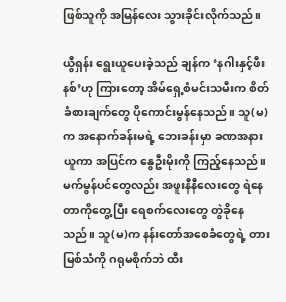ဖြစ်သူကို အမြန်လေး သွားခိုင်းလိုက်သည်။

ယွီရှန်း ရွေးယူပေးခဲ့သည် ချန်က ‘နဂါးနှင့်ဖီးနစ်’ဟု ကြားတော့ အိမ်ရှေ့စံမင်းသမီးက စိတ်ခံစားချက်တွေ ပိုကောင်းမွန်နေသည်။ သူ(မ)က အနောက်ခန်းမရဲ့ ဘေးခန်းမှာ ခဏအနားယူကာ အပြင်က နွေဦးမိုးကို ကြည့်နေသည်။ မက်မွန်ပင်တွေလည်း အဖူးနီနီလေးတွေ ရဲနေတာကိုတွေ့ပြီး ရေစက်လေးတွေ တွဲခိုနေသည်။ သူ(မ)က နန်းတော်အစေခံတွေရဲ့ တားမြစ်သံကို ဂရုမစိုက်ဘဲ ထီး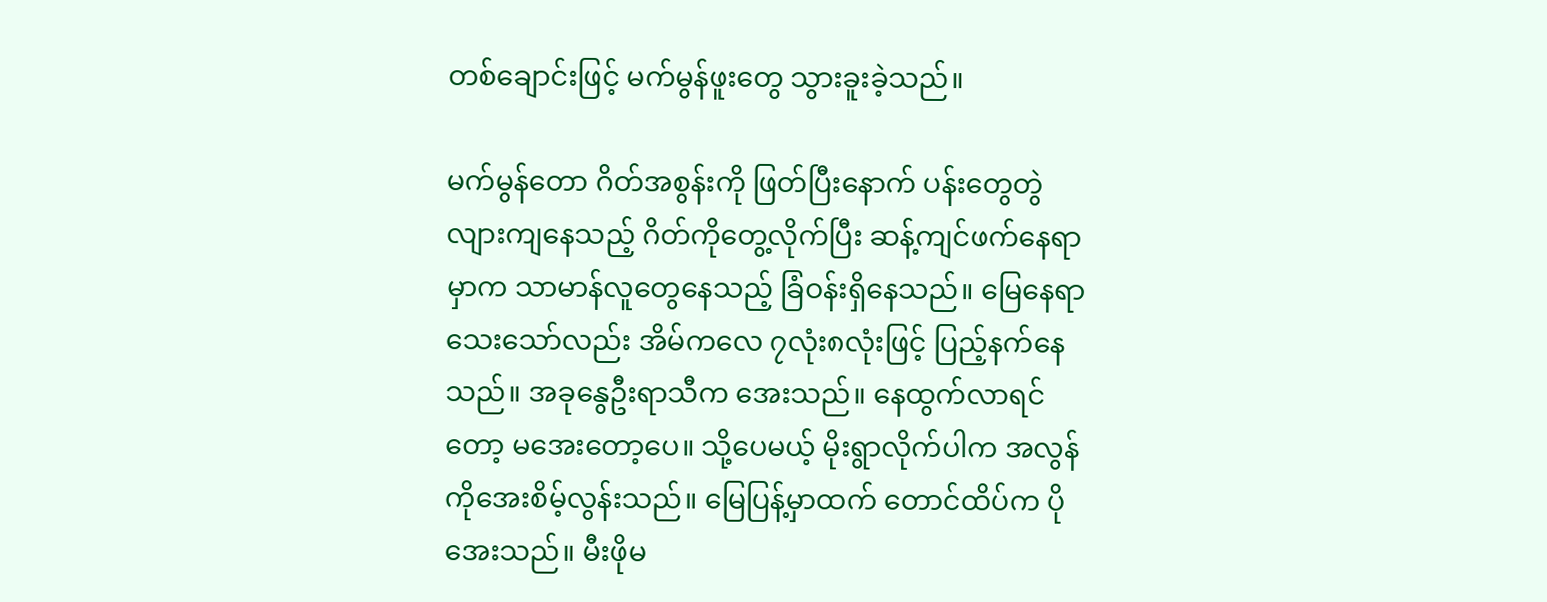တစ်ချောင်းဖြင့် မက်မွန်ဖူးတွေ သွားခူးခဲ့သည်။

မက်မွန်တော ဂိတ်အစွန်းကို ဖြတ်ပြီးနောက် ပန်းတွေတွဲလျားကျနေသည့် ဂိတ်ကိုတွေ့လိုက်ပြီး ဆန့်ကျင်ဖက်နေရာမှာက သာမာန်လူတွေနေသည့် ခြံဝန်းရှိနေသည်။ မြေနေရာသေးသော်လည်း အိမ်ကလေ ၇လုံး၈လုံးဖြင့် ပြည့်နက်နေသည်။ အခုနွေဦးရာသီက အေးသည်။ နေထွက်လာရင်တော့ မအေးတော့ပေ။ သို့ပေမယ့် မိုးရွာလိုက်ပါက အလွန်ကိုအေးစိမ့်လွန်းသည်။ မြေပြန့်မှာထက် တောင်ထိပ်က ပိုအေးသည်။ မီးဖိုမ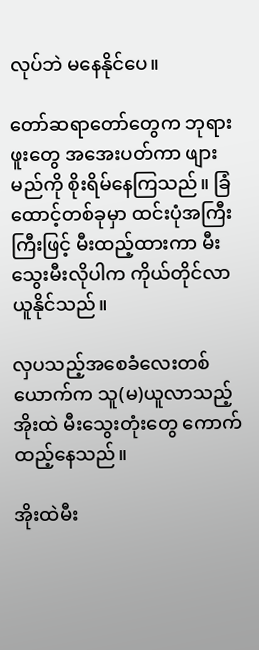လုပ်ဘဲ မနေနိုင်ပေ။

တော်ဆရာတော်တွေက ဘုရားဖူးတွေ အအေးပတ်ကာ ဖျားမည်ကို စိုးရိမ်နေကြသည်။ ခြံထောင့်တစ်ခုမှာ ထင်းပုံအကြီးကြီးဖြင့် မီးထည့်ထားကာ မီးသွေးမီးလိုပါက ကိုယ်တိုင်လာယူနိုင်သည်။

လှပသည့်အစေခံလေးတစ်ယောက်က သူ(မ)ယူလာသည့် အိုးထဲ မီးသွေးတုံးတွေ ကောက်ထည့်နေသည်။

အိုးထဲမီး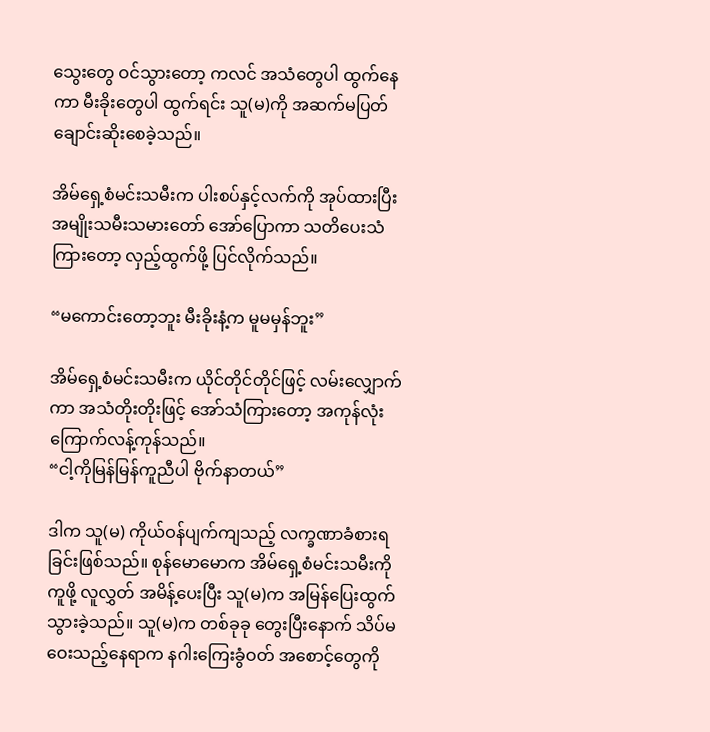သွေးတွေ ဝင်သွားတော့ ကလင် အသံတွေပါ ထွက်နေကာ မီးခိုးတွေပါ ထွက်ရင်း သူ(မ)ကို အဆက်မပြတ် ချောင်းဆိုးစေခဲ့သည်။

အိမ်ရှေ့စံမင်းသမီးက ပါးစပ်နှင့်လက်ကို အုပ်ထားပြီး အမျိုးသမီးသမားတော် အော်ပြောကာ သတိပေးသံကြားတော့ လှည့်ထွက်ဖို့ ပြင်လိုက်သည်။

“မကောင်းတော့ဘူး မီးခိုးနံ့က မူမမှန်ဘူး”

အိမ်ရှေ့စံမင်းသမီးက ယိုင်တိုင်တိုင်ဖြင့် လမ်းလျှောက်ကာ အသံတိုးတိုးဖြင့် အော်သံကြားတော့ အကုန်လုံး ကြောက်လန့်ကုန်သည်။
“ငါ့ကိုမြန်မြန်ကူညီပါ ဗိုက်နာတယ်”

ဒါက သူ(မ) ကိုယ်ဝန်ပျက်ကျသည့် လက္ခဏာခံစားရခြင်းဖြစ်သည်။ စုန်မောမောက အိမ်ရှေ့စံမင်းသမီးကို ကူဖို့ လူလွှတ် အမိန့်ပေးပြီး သူ(မ)က အမြန်ပြေးထွက်သွားခဲ့သည်။ သူ(မ)က တစ်ခုခု တွေးပြီးနောက် သိပ်မဝေးသည့်နေရာက နဂါးကြေးခွံဝတ် အစောင့်တွေကို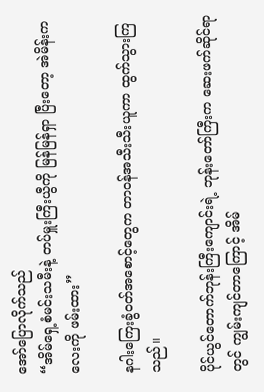အော်ပြောလိုက်သည်
“အိမ်ရှေ့စံမင်းသမီးနဲ့ တပ်မှူးကြီးယွီကို မြန်မြန်ရှာ ပြီးတော့ အဲမိန်းကလေးကို ဖမ်းထား”

နဂါးကြေးခွံဝတ်အစောင့်တွေက တာဝန်အသီးသီးယူကာ ထွက်သွားကြသည်။

ပိုင်ယွင်တောက်ဘုန်းကြီးကျောင်းရဲ့ ဘုန်းတော်ကြီးက ဆေးဖက်ဆိုင်ရာတွင် ကျွမ်းကျင်တာကြောင့် အိမ်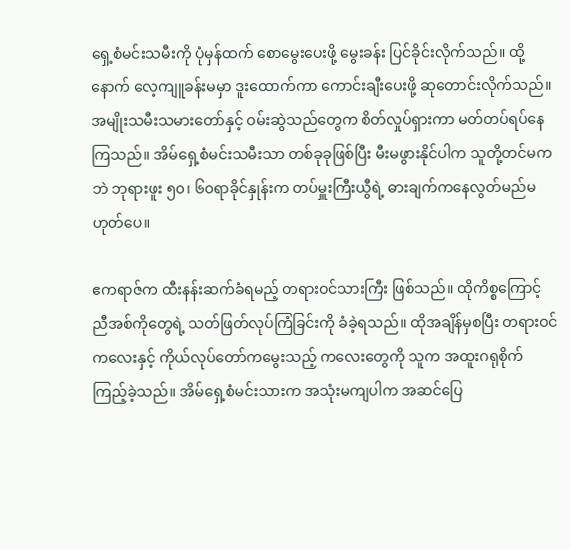ရှေ့စံမင်းသမီးကို ပုံမှန်ထက် စောမွေးပေးဖို့ မွေးခန်း ပြင်ခိုင်းလိုက်သည်။ ထို့နောက် လေ့ကျူခန်းမမှာ ဒူးထောက်ကာ ကောင်းချီးပေးဖို့ ဆုတောင်းလိုက်သည်။ အမျိုးသမီးသမားတော်နှင့် ဝမ်းဆွဲသည်တွေက စိတ်လှုပ်ရှားကာ မတ်တပ်ရပ်နေကြသည်။ အိမ်ရှေ့စံမင်းသမီးသာ တစ်ခုခုဖြစ်ပြီး မီးမဖွားနိုင်ပါက သူတို့တင်မကဘဲ ဘုရားဖူး ၅၀၊ ၆၀ရာခိုင်နှုန်းက တပ်မှူးကြီးယွီရဲ့ ဓားချက်ကနေလွတ်မည်မဟုတ်ပေ။

ဧကရာဇ်က ထီးနန်းဆက်ခံရမည့် တရားဝင်သားကြီး ဖြစ်သည်။ ထိုကိစ္စကြောင့် ညီအစ်ကိုတွေရဲ့ သတ်ဖြတ်လုပ်ကြံခြင်းကို ခံခဲ့ရသည်။ ထိုအချိန်မှစပြီး တရားဝင်ကလေးနှင့် ကိုယ်လုပ်တော်ကမွေးသည့် ကလေးတွေကို သူက အထူးဂရုစိုက် ကြည့်ခဲ့သည်။ အိမ်ရှေ့စံမင်းသားက အသုံးမကျပါက အဆင်ပြေ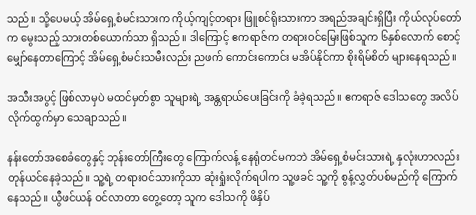သည်။ သို့ပေမယ့် အိမ်ရှေ့စံမင်းသားက ကိုယ့်ကျင့်တရား ဖြူစင်ရိုးသားကာ အရည်အချင်းရှိပြီး ကိုယ်လုပ်တော်က မွေးသည့် သားတစ်ယောက်သာ ရှိသည်။ ဒါကြောင့် ဧကရာဇ်က တရားဝင်မြေးဖြစ်သူက ၆နှစ်လောက် စောင့်မျှော်နေတာကြောင့် အိမ်ရှေ့စံမင်းသမီးလည်း ညဖက် ကောင်းကောင်း မအိပ်နိုင်ကာ စိုးရိမ်စိတ် များနေရသည်။

အသီးအပွင့် ဖြစ်လာမှပဲ မထင်မှတ်စွာ သူများရဲ့ အန္တရာယ်ပေးခြင်းကို ခံခဲ့ရသည်။ ဧကရာဇ် ဒေါသတွေ အလိပ်လိုက်ထွက်မှာ သေချာသည်။

နန်းတော်အစေခံတွေနှင့် ဘုန်းတော်ကြီးတွေ ကြောက်လန့် နေရုံတင်မကဘဲ အိမ်ရှေ့စံမင်းသားရဲ့ နှလုံးဟာလည်း တုန်ယင်နေခဲ့သည်။ သူ့ရဲ့ တရားဝင်သားကိုသာ ဆုံးရှုံးလိုက်ရပါက သူ့ဖခင် သူ့ကို စွန့်လွှတ်ပစ်မည်ကို ကြောက်နေသည်။ ယွီဖင်ယန် ဝင်လာတာ တွေ့တော့ သူက ဒေါသကို ဖိနှိပ်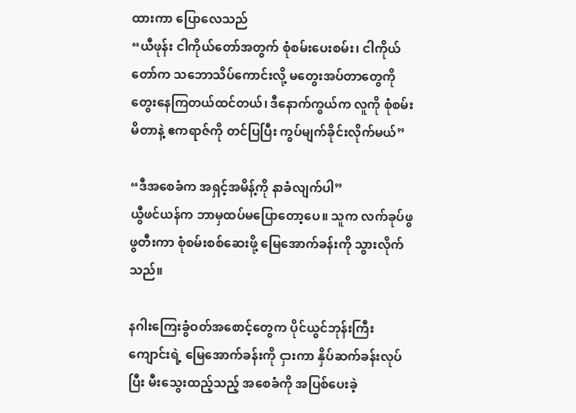ထားကာ ပြောလေသည်
“ယီဖုန်း ငါကိုယ်တော်အတွက် စုံစမ်းပေးစမ်း၊ ငါကိုယ်တော်က သဘောသိပ်ကောင်းလို့ မတွေးအပ်တာတွေကို တွေးနေကြတယ်ထင်တယ်၊ ဒီနောက်ကွယ်က လူကို စုံစမ်းမိတာနဲ့ ဧကရာဇ်ကို တင်ပြပြီး ကွပ်မျက်ခိုင်းလိုက်မယ်”

“ဒီအစေခံက အရှင့်အမိန့်ကို နာခံလျက်ပါ”
ယွီဖင်ယန်က ဘာမှထပ်မပြောတော့ပေ။ သူက လက်ခုပ်ဖွဖွတီးကာ စုံစမ်းစစ်ဆေးဖို့ မြေအောက်ခန်းကို သွားလိုက်သည်။

နဂါးကြေးခွံဝတ်အစောင့်တွေက ပိုင်ယွင်ဘုန်းကြီးကျောင်းရဲ့ မြေအောက်ခန်းကို ငှားကာ နှိပ်ဆက်ခန်းလုပ်ပြီး မီးသွေးထည့်သည့် အစေခံကို အပြစ်ပေးခဲ့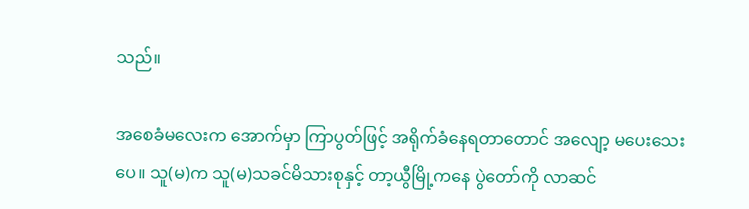သည်။

အစေခံမလေးက အောက်မှာ ကြာပွတ်ဖြင့် အရိုက်ခံနေရတာတောင် အလျော့ မပေးသေးပေ။ သူ(မ)က သူ(မ)သခင်မိသားစုနှင့် တာ့ယွီမြို့ကနေ ပွဲတော်ကို လာဆင်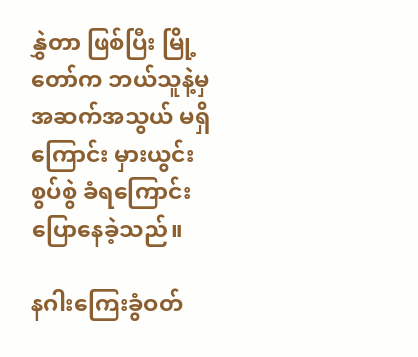နွှဲတာ ဖြစ်ပြီး မြို့တော်က ဘယ်သူနဲ့မှ အဆက်အသွယ် မရှိကြောင်း မှားယွင်းစွပ်စွဲ ခံရကြောင်း ပြောနေခဲ့သည်။

နဂါးကြေးခွံဝတ်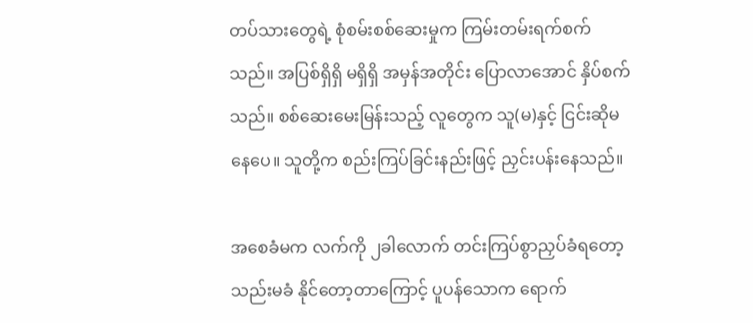တပ်သားတွေရဲ့ စုံစမ်းစစ်ဆေးမှုက ကြမ်းတမ်းရက်စက်သည်။ အပြစ်ရှိရှိ မရှိရှိ အမှန်အတိုင်း ပြောလာအောင် နှိပ်စက်သည်။ စစ်ဆေးမေးမြန်းသည့် လူတွေက သူ(မ)နှင့် ငြင်းဆိုမနေပေ။ သူတို့က စည်းကြပ်ခြင်းနည်းဖြင့် ညှင်းပန်းနေသည်။

အစေခံမက လက်ကို ၂ခါလောက် တင်းကြပ်စွာညှပ်ခံရတော့ သည်းမခံ နိုင်တော့တာကြောင့် ပူပန်သောက ရောက်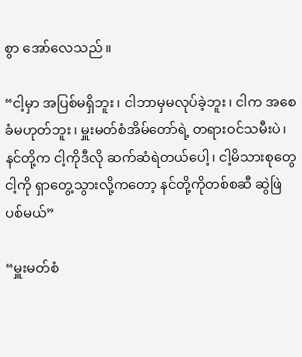စွာ အော်လေသည်။

“ငါ့မှာ အပြစ်မရှိဘူး၊ ငါဘာမှမလုပ်ခဲ့ဘူး၊ ငါက အစေခံမဟုတ်ဘူး၊ မှူးမတ်စံအိမ်တော်ရဲ့ တရားဝင်သမီးပဲ၊ နင်တို့က ငါ့ကိုဒီလို ဆက်ဆံရဲတယ်ပေါ့၊ ငါ့မိသားစုတွေ ငါ့ကို ရှာတွေ့သွားလို့ကတော့ နင်တို့ကိုတစ်စဆီ ဆွဲဖြဲပစ်မယ်”

“မှူးမတ်စံ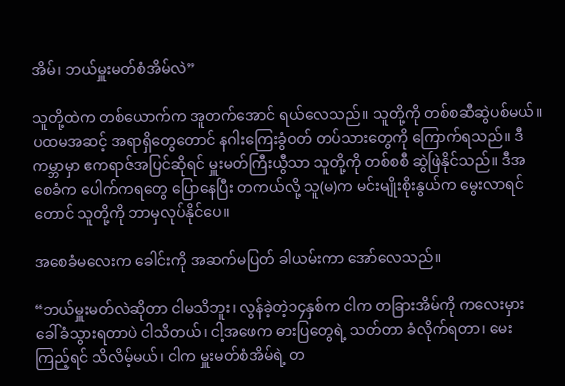အိမ်၊ ဘယ်မှူးမတ်စံအိမ်လဲ”

သူတို့ထဲက တစ်ယောက်က အူတက်အောင် ရယ်လေသည်။ သူတို့ကို တစ်စဆီဆွဲပစ်မယ်။ ပထမအဆင့် အရာရှိတွေတောင် နဂါးကြေးခွံဝတ် တပ်သားတွေကို ကြောက်ရသည်။ ဒီကမ္ဘာမှာ ဧကရာဇ်အပြင်ဆိုရင် မှူးမတ်ကြီးယွီသာ သူတို့ကို တစ်စစီ ဆွဲဖြဲနိုင်သည်။ ဒီအစေခံက ပေါက်ကရတွေ ပြောနေပြီး တကယ်လို့ သူ(မ)က မင်းမျိုးစိုးနွယ်က မွေးလာရင်တောင် သူတို့ကို ဘာမှလုပ်နိုင်ပေ။

အစေခံမလေးက ခေါင်းကို အဆက်မပြတ် ခါယမ်းကာ အော်လေသည်။

“ဘယ်မှူးမတ်လဲဆိုတာ ငါမသိဘူး၊ လွန်ခဲ့တဲ့၁၄နှစ်က ငါက တခြားအိမ်ကို ကလေးမှား ခေါ်ခံသွားရတာပဲ ငါသိတယ်၊ ငါ့အဖေက ဓားပြတွေရဲ့ သတ်တာ ခံလိုက်ရတာ၊ မေးကြည့်ရင် သိလိမ့်မယ်၊ ငါက မှူးမတ်စံအိမ်ရဲ့ တ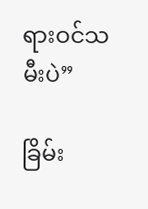ရားဝင်သမီးပဲ”

ခြိမ်း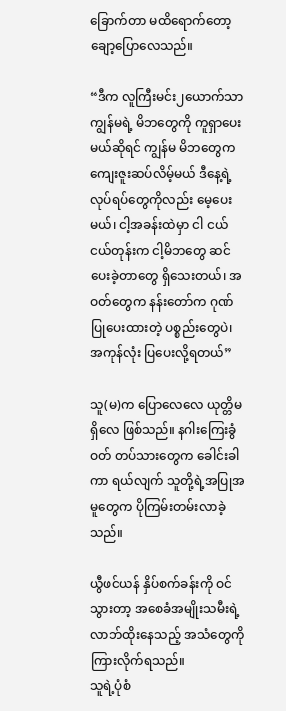ခြောက်တာ မထိရောက်တော့ ချော့ပြောလေသည်။

“ဒီက လူကြီးမင်း၂ယောက်သာ ကျွန်မရဲ့ မိဘတွေကို ကူရှာပေးမယ်ဆိုရင် ကျွန်မ မိဘတွေက ကျေးဇူးဆပ်လိမ့်မယ် ဒီနေ့ရဲ့ လုပ်ရပ်တွေကိုလည်း မေ့ပေးမယ်၊ ငါ့အခန်းထဲမှာ ငါ ငယ်ငယ်တုန်းက ငါ့မိဘတွေ ဆင်ပေးခဲ့တာတွေ ရှိသေးတယ်၊ အဝတ်တွေက နန်းတော်က ဂုဏ်ပြုပေးထားတဲ့ ပစ္စည်းတွေပဲ၊ အကုန်လုံး ပြပေးလို့ရတယ်”

သူ(မ)က ပြောလေလေ ယုတ္တိမရှိလေ ဖြစ်သည်။ နဂါးကြေးခွံဝတ် တပ်သားတွေက ခေါင်းခါကာ ရယ်လျက် သူတို့ရဲ့အပြုအမူတွေက ပိုကြမ်းတမ်းလာခဲ့သည်။

ယွီဖင်ယန် နှိပ်စက်ခန်းကို ဝင်သွားတာ့ အစေခံအမျိုးသမီးရဲ့ လာဘ်ထိုးနေသည့် အသံတွေကို ကြားလိုက်ရသည်။
သူရဲ့ပုံစံ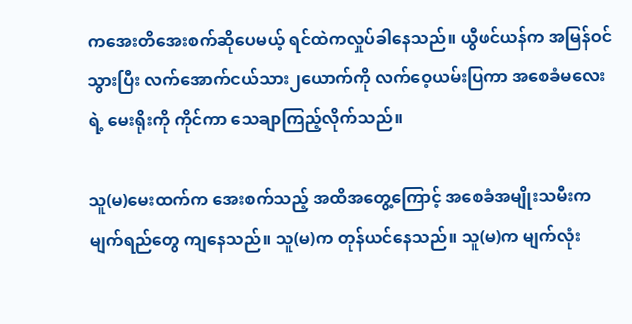ကအေးတိအေးစက်ဆိုပေမယ့် ရင်ထဲကလှုပ်ခါနေသည်။ ယွီဖင်ယန်က အမြန်ဝင်သွားပြီး လက်အောက်ငယ်သား၂ယောက်ကို လက်ဝေ့ယမ်းပြကာ အစေခံမလေးရဲ့ မေးရိုးကို ကိုင်ကာ သေချာကြည့်လိုက်သည်။

သူ(မ)မေးထက်က အေးစက်သည့် အထိအတွေ့ကြောင့် အစေခံအမျိုးသမီးက မျက်ရည်တွေ ကျနေသည်။ သူ(မ)က တုန်ယင်နေသည်။ သူ(မ)က မျက်လုံး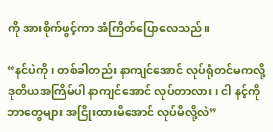ကို အားစိုက်ဖွင့်ကာ အံကြိတ်ပြောလေသည်။

“နင်ပဲကို၊ တစ်ခါတည်း နာကျင်အောင် လုပ်ရုံတင်မကလို့ ဒုတိယအကြိမ်ပါ နာကျင်အောင် လုပ်တာလား၊ ငါ နင့်ကို ဘာတွေများ အငြိုးထားမိအောင် လုပ်မိလို့လဲ”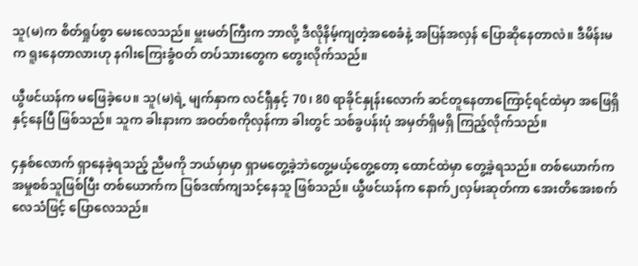သူ(မ)က စိတ်ရှုပ်စွာ မေးလေသည်။ မှူးမတ်ကြီးက ဘာလို့ ဒီလိုနိမ့်ကျတဲ့အစေခံနဲ့ အပြန်အလှန် ပြောဆိုနေတာလဲ။ ဒီမိန်းမက ရူးနေတာလားဟု နဂါးကြေးခွံဝတ် တပ်သားတွေက တွေးလိုက်သည်။

ယွီဖင်ယန်က မဖြေခဲ့ပေ။ သူ(မ)ရဲ့ မျက်နှာက လင်ရှီနှင့် 70၊ 80 ရာခိုင်နှုန်းလောက် ဆင်တူနေတာကြောင့်ရင်ထဲမှာ အဖြေရှိနှင့်နေပြီ ဖြစ်သည်။ သူက ခါးနားက အဝတ်စကိုလှန်ကာ ခါးတွင် သစ်ခွပန်းပုံ အမှတ်ရှိမရှိ ကြည့်လိုက်သည်။

၄နှစ်လောက် ရှာနေခဲ့ရသည့် ညီမကို ဘယ်မှာမှာ ရှာမတွေ့ခဲ့ဘဲတွေ့မယ့်တွေ့တော့ ထောင်ထဲမှာ တွေ့ခဲ့ရသည်။ တစ်ယောက်က အမှုစစ်သူဖြစ်ပြီး တစ်ယောက်က ပြစ်ဒဏ်ကျသင့်နေသူ ဖြစ်သည်။ ယွီဖင်ယန်က နောက်၂လှမ်းဆုတ်ကာ အေးတိအေးစက်လေသံဖြင့် ပြောလေသည်။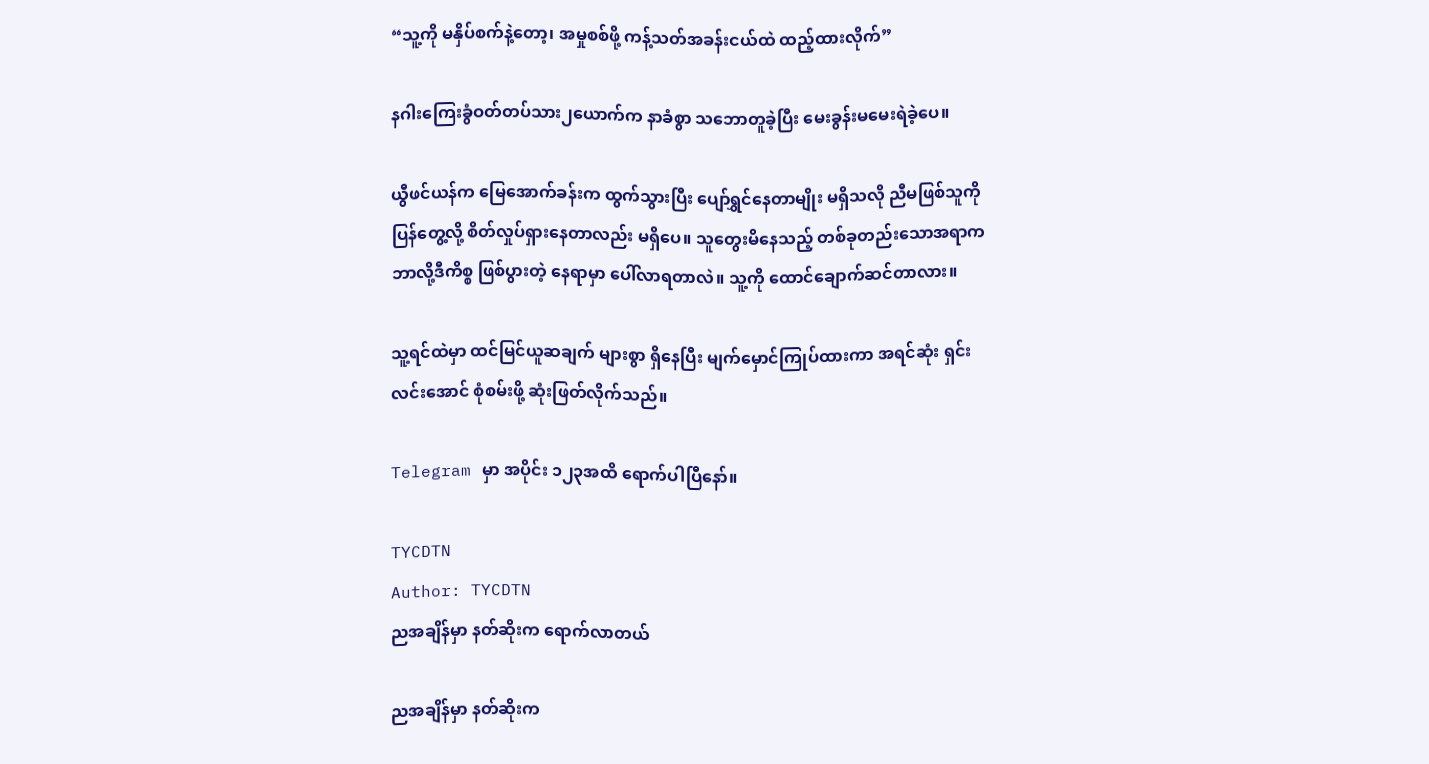“သူ့ကို မနှိပ်စက်နဲ့တော့၊ အမှုစစ်ဖို့ ကန့်သတ်အခန်းငယ်ထဲ ထည့်ထားလိုက်”

နဂါးကြေးခွံဝတ်တပ်သား၂ယောက်က နာခံစွာ သဘောတူခဲ့ပြီး မေးခွန်းမမေးရဲခဲ့ပေ။

ယွီဖင်ယန်က မြေအောက်ခန်းက ထွက်သွားပြီး ပျော်ရွှင်နေတာမျိုး မရှိသလို ညီမဖြစ်သူကို ပြန်တွေ့လို့ စိတ်လှုပ်ရှားနေတာလည်း မရှိပေ။ သူတွေးမိနေသည့် တစ်ခုတည်းသောအရာက ဘာလို့ဒီကိစ္စ ဖြစ်ပွားတဲ့ နေရာမှာ ပေါ်လာရတာလဲ။ သူ့ကို ထောင်ချောက်ဆင်တာလား။

သူ့ရင်ထဲမှာ ထင်မြင်ယူဆချက် များစွာ ရှိနေပြီး မျက်မှောင်ကြုပ်ထားကာ အရင်ဆုံး ရှင်းလင်းအောင် စုံစမ်းဖို့ ဆုံးဖြတ်လိုက်သည်။

Telegram မှာ အပိုင်း ၁၂၃အထိ ရောက်ပါပြီနော်။

TYCDTN
Author: TYCDTN
ညအချိန်မှာ နတ်ဆိုးက ရောက်လာတယ်

ညအချိန်မှာ နတ်ဆိုးက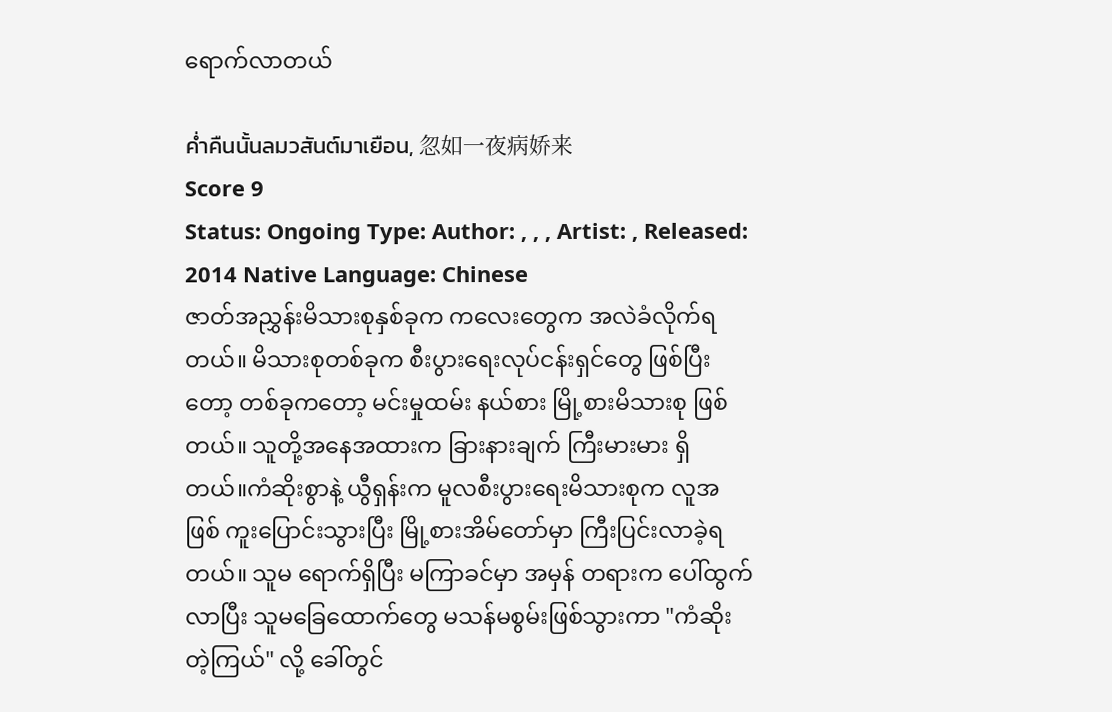ရောက်လာတယ်

ค่ำคืนนั้นลมวสันต์มาเยือน, 忽如一夜病娇来
Score 9
Status: Ongoing Type: Author: , , , Artist: , Released: 2014 Native Language: Chinese
ဇာတ်အညွှန်းမိသားစုနှစ်ခုက ကလေးတွေက အလဲခံလိုက်ရတယ်။ မိသားစုတစ်ခုက စီးပွားရေးလုပ်ငန်းရှင်တွေ ဖြစ်ပြီးတော့ တစ်ခုကတော့ မင်းမှုထမ်း နယ်စား မြို့စားမိသားစု ဖြစ်တယ်။ သူတို့အနေအထားက ခြားနားချက် ကြီးမားမား ရှိ တယ်။ကံဆိုးစွာနဲ့ ယွီရှန်းက မူလစီးပွားရေးမိသားစုက လူအဖြစ် ကူးပြောင်းသွားပြီး မြို့စားအိမ်တော်မှာ ကြီးပြင်းလာခဲ့ရတယ်။ သူမ ရောက်ရှိပြီး မကြာခင်မှာ အမှန် တရားက ပေါ်ထွက်လာပြီး သူမခြေထောက်တွေ မသန်မစွမ်းဖြစ်သွားကာ "ကံဆိုးတဲ့ကြယ်" လို့ ခေါ်တွင်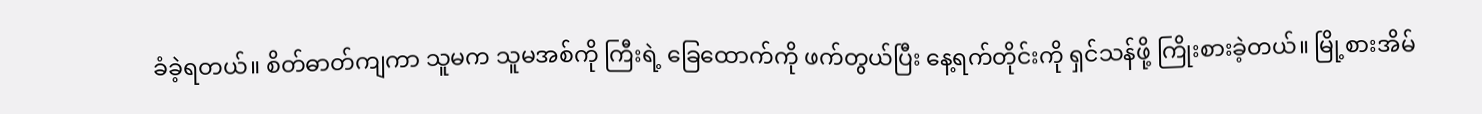ခံခဲ့ရတယ်။ စိတ်ဓာတ်ကျကာ သူမက သူမအစ်ကို ကြီးရဲ့ ခြေထောက်ကို ဖက်တွယ်ပြီး နေ့ရက်တိုင်းကို ရှင်သန်ဖို့ ကြိုးစားခဲ့တယ်။ မြို့စားအိမ်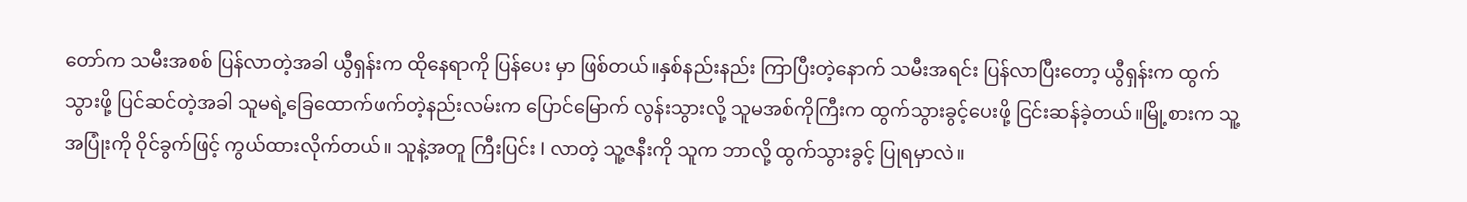တော်က သမီးအစစ် ပြန်လာတဲ့အခါ ယွီရှန်းက ထိုနေရာကို ပြန်ပေး မှာ ဖြစ်တယ်။နှစ်နည်းနည်း ကြာပြီးတဲ့နောက် သမီးအရင်း ပြန်လာပြီးတော့ ယွီရှန်းက ထွက် သွားဖို့ ပြင်ဆင်တဲ့အခါ သူမရဲ့ခြေထောက်ဖက်တဲ့နည်းလမ်းက ပြောင်မြောက် လွန်းသွားလို့ သူမအစ်ကိုကြီးက ထွက်သွားခွင့်ပေးဖို့ ငြင်းဆန်ခဲ့တယ်။မြို့စားက သူ့အပြုံးကို ဝိုင်ခွက်ဖြင့် ကွယ်ထားလိုက်တယ်။ သူနဲ့အတူ ကြီးပြင်း I လာတဲ့ သူ့ဇနီးကို သူက ဘာလို့ ထွက်သွားခွင့် ပြုရမှာလဲ။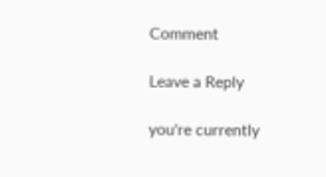Comment

Leave a Reply

you're currently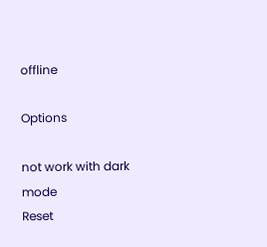offline

Options

not work with dark mode
Reset